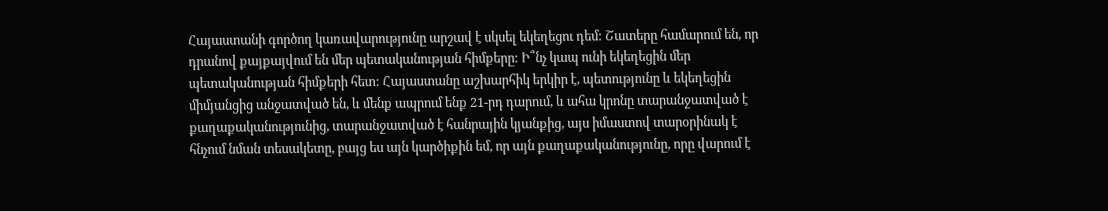Հայաստանի գործող կառավարությունը արշավ է սկսել եկեղեցու դեմ: Շատերը համարում են, որ դրանով քայքայվում են մեր պետականության հիմքերը: Ի՞նչ կապ ունի եկեղեցին մեր պետականության հիմքերի հետ: Հայաստանը աշխարհիկ երկիր է, պետությունը և եկեղեցին միմյանցից անջատված են, և մենք ապրում ենք 21-րդ դարում, և ահա կրոնը տարանջատված է քաղաքականությունից, տարանջատված է հանրային կյանքից, այս իմաստով տարօրինակ է հնչում նման տեսակետը, բայց ես այն կարծիքին եմ, որ այն քաղաքականությունը, որը վարում է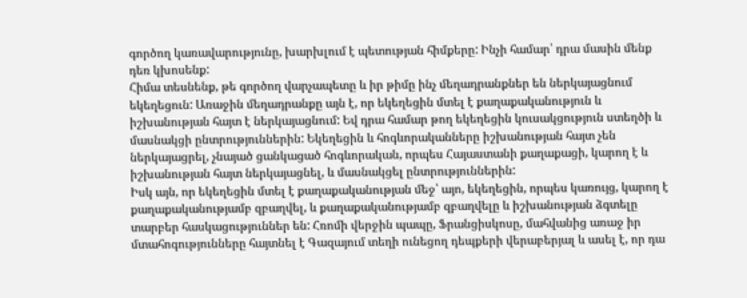գործող կառավարությունը, խարխլում է պետության հիմքերը: Ինչի համար՝ դրա մասին մենք դեռ կխոսենք:
Հիմա տեսնենք, թե գործող վարչապետը և իր թիմը ինչ մեղադրանքներ են ներկայացնում եկեղեցուն: Առաջին մեղադրանքը այն է, որ եկեղեցին մտել է քաղաքականություն և իշխանության հայտ է ներկայացնում: Եվ դրա համար թող եկեղեցին կուսակցություն ստեղծի և մասնակցի ընտրություններին: Եկեղեցին և հոգևորականները իշխանության հայտ չեն ներկայացրել, չնայած ցանկացած հոգևորական, որպես Հայաստանի քաղաքացի, կարող է և իշխանության հայտ ներկայացնել, և մասնակցել ընտրություններին:
Իսկ այն, որ եկեղեցին մտել է քաղաքականության մեջ՝ այո, եկեղեցին, որպես կառույց, կարող է քաղաքականությամբ զբաղվել, և քաղաքականությամբ զբաղվելը և իշխանության ձգտելը տարբեր հասկացություններ են: Հռոմի վերջին պապը, Ֆրանցիսկոսը, մահվանից առաջ իր մտահոգությունները հայտնել է Գազայում տեղի ունեցող դեպքերի վերաբերյալ և ասել է, որ դա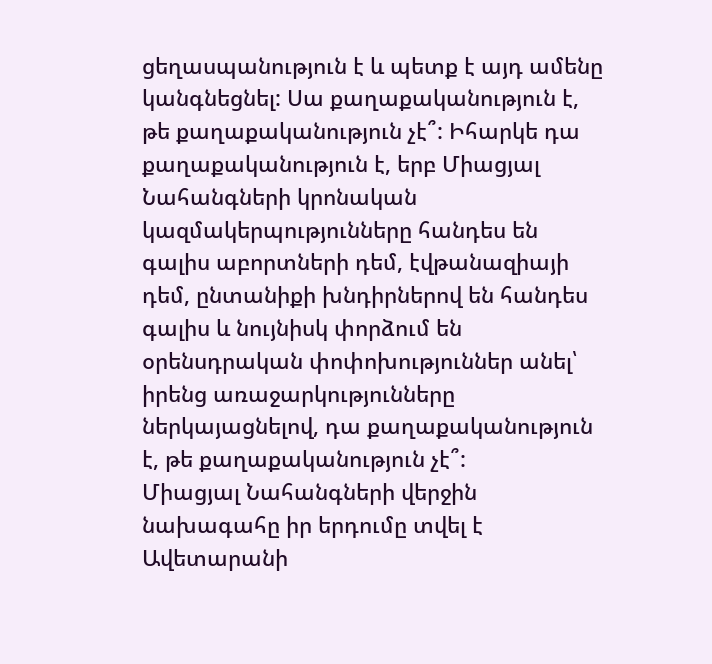ցեղասպանություն է և պետք է այդ ամենը կանգնեցնել: Սա քաղաքականություն է, թե քաղաքականություն չէ՞: Իհարկե դա քաղաքականություն է, երբ Միացյալ Նահանգների կրոնական կազմակերպությունները հանդես են գալիս աբորտների դեմ, էվթանազիայի դեմ, ընտանիքի խնդիրներով են հանդես գալիս և նույնիսկ փորձում են օրենսդրական փոփոխություններ անել՝ իրենց առաջարկությունները ներկայացնելով, դա քաղաքականություն է, թե քաղաքականություն չէ՞:
Միացյալ Նահանգների վերջին նախագահը իր երդումը տվել է Ավետարանի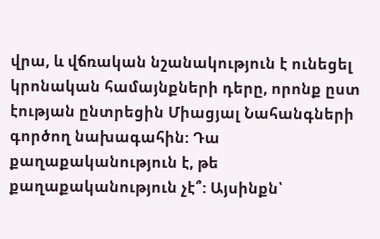վրա, և վճռական նշանակություն է ունեցել կրոնական համայնքների դերը, որոնք ըստ էության ընտրեցին Միացյալ Նահանգների գործող նախագահին: Դա քաղաքականություն է, թե քաղաքականություն չէ՞: Այսինքն՝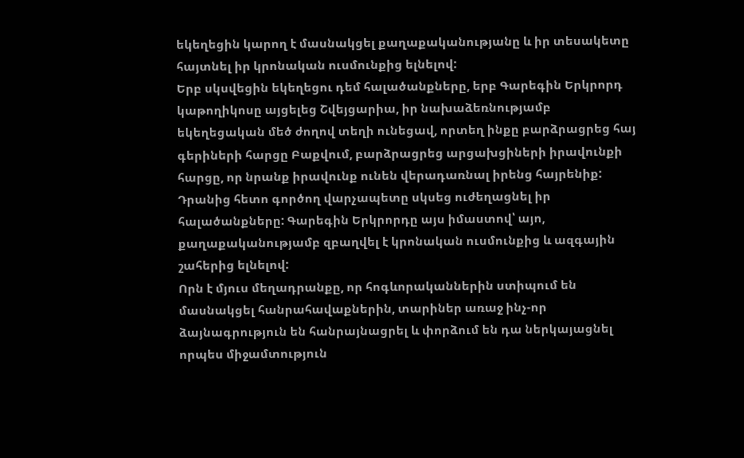եկեղեցին կարող է մասնակցել քաղաքականությանը և իր տեսակետը հայտնել իր կրոնական ուսմունքից ելնելով:
Երբ սկսվեցին եկեղեցու դեմ հալածանքները, երբ Գարեգին Երկրորդ կաթողիկոսը այցելեց Շվեյցարիա, իր նախաձեռնությամբ եկեղեցական մեծ ժողով տեղի ունեցավ, որտեղ ինքը բարձրացրեց հայ գերիների հարցը Բաքվում, բարձրացրեց արցախցիների իրավունքի հարցը, որ նրանք իրավունք ունեն վերադառնալ իրենց հայրենիք: Դրանից հետո գործող վարչապետը սկսեց ուժեղացնել իր հալածանքները: Գարեգին Երկրորդը այս իմաստով՝ այո, քաղաքականությամբ զբաղվել է կրոնական ուսմունքից և ազգային շահերից ելնելով:
Որն է մյուս մեղադրանքը, որ հոգևորականներին ստիպում են մասնակցել հանրահավաքներին, տարիներ առաջ ինչ-որ ձայնագրություն են հանրայնացրել և փորձում են դա ներկայացնել որպես միջամտություն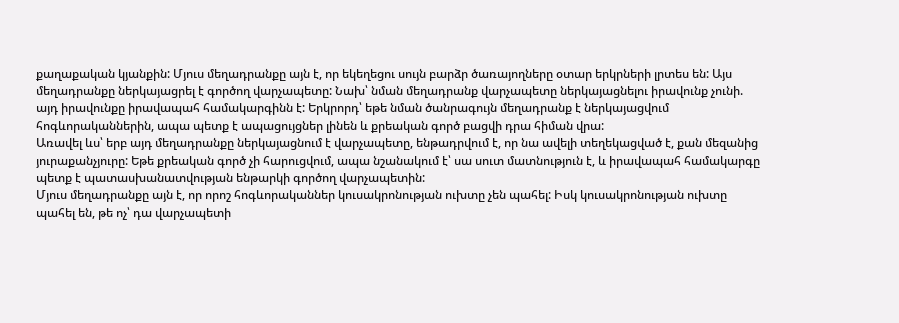քաղաքական կյանքին: Մյուս մեղադրանքը այն է, որ եկեղեցու սույն բարձր ծառայողները օտար երկրների լրտես են: Այս մեղադրանքը ներկայացրել է գործող վարչապետը: Նախ՝ նման մեղադրանք վարչապետը ներկայացնելու իրավունք չունի. այդ իրավունքը իրավապահ համակարգինն է: Երկրորդ՝ եթե նման ծանրագույն մեղադրանք է ներկայացվում հոգևորականներին, ապա պետք է ապացույցներ լինեն և քրեական գործ բացվի դրա հիման վրա:
Առավել ևս՝ երբ այդ մեղադրանքը ներկայացնում է վարչապետը, ենթադրվում է, որ նա ավելի տեղեկացված է, քան մեզանից յուրաքանչյուրը: Եթե քրեական գործ չի հարուցվում, ապա նշանակում է՝ սա սուտ մատնություն է, և իրավապահ համակարգը պետք է պատասխանատվության ենթարկի գործող վարչապետին:
Մյուս մեղադրանքը այն է, որ որոշ հոգևորականներ կուսակրոնության ուխտը չեն պահել: Իսկ կուսակրոնության ուխտը պահել են, թե ոչ՝ դա վարչապետի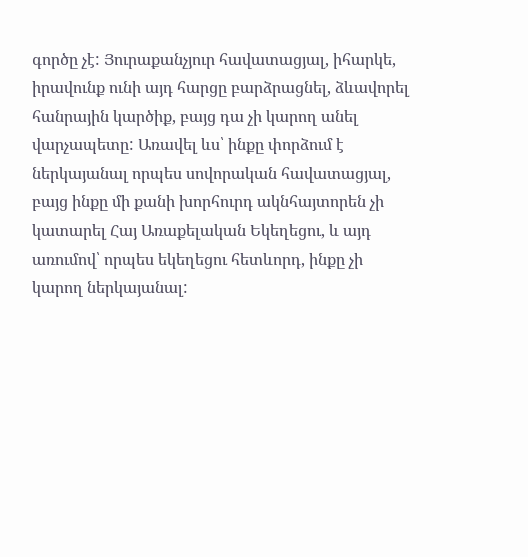գործը չէ: Յուրաքանչյուր հավատացյալ, իհարկե, իրավունք ունի այդ հարցը բարձրացնել, ձևավորել հանրային կարծիք, բայց դա չի կարող անել վարչապետը: Առավել ևս՝ ինքը փորձում է ներկայանալ որպես սովորական հավատացյալ, բայց ինքը մի քանի խորհուրդ ակնհայտորեն չի կատարել Հայ Առաքելական Եկեղեցու, և այդ առումով՝ որպես եկեղեցու հետևորդ, ինքը չի կարող ներկայանալ: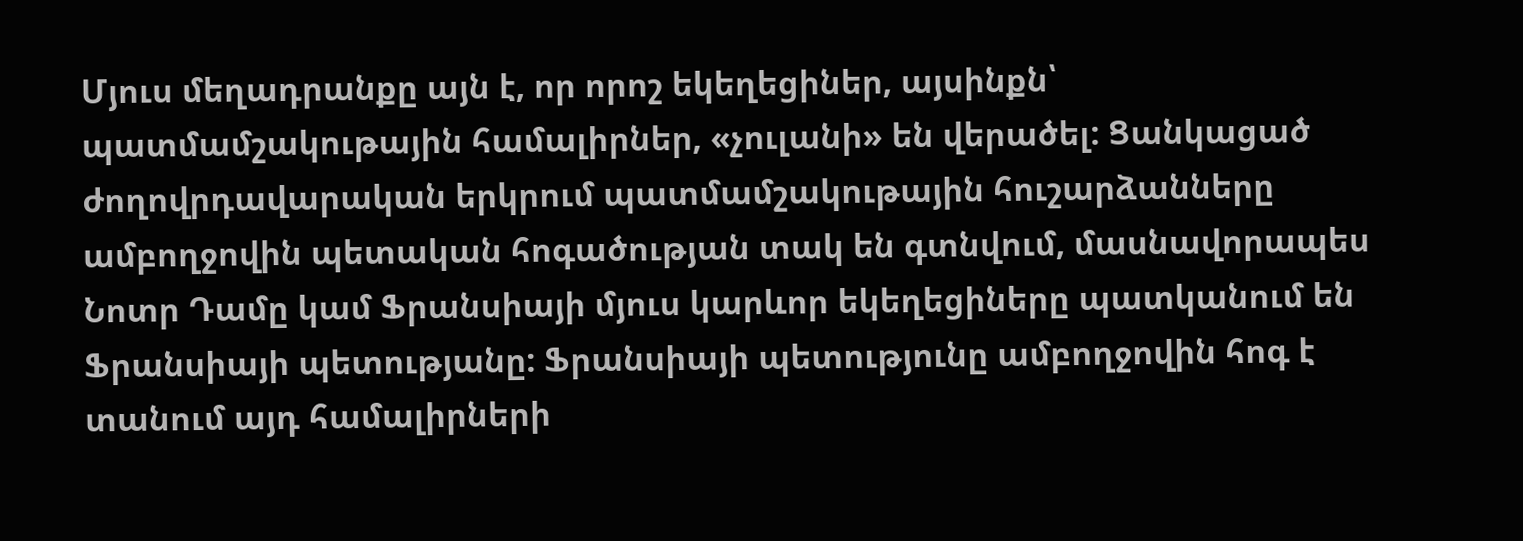Մյուս մեղադրանքը այն է, որ որոշ եկեղեցիներ, այսինքն՝ պատմամշակութային համալիրներ, «չուլանի» են վերածել: Ցանկացած ժողովրդավարական երկրում պատմամշակութային հուշարձանները ամբողջովին պետական հոգածության տակ են գտնվում, մասնավորապես Նոտր Դամը կամ Ֆրանսիայի մյուս կարևոր եկեղեցիները պատկանում են Ֆրանսիայի պետությանը: Ֆրանսիայի պետությունը ամբողջովին հոգ է տանում այդ համալիրների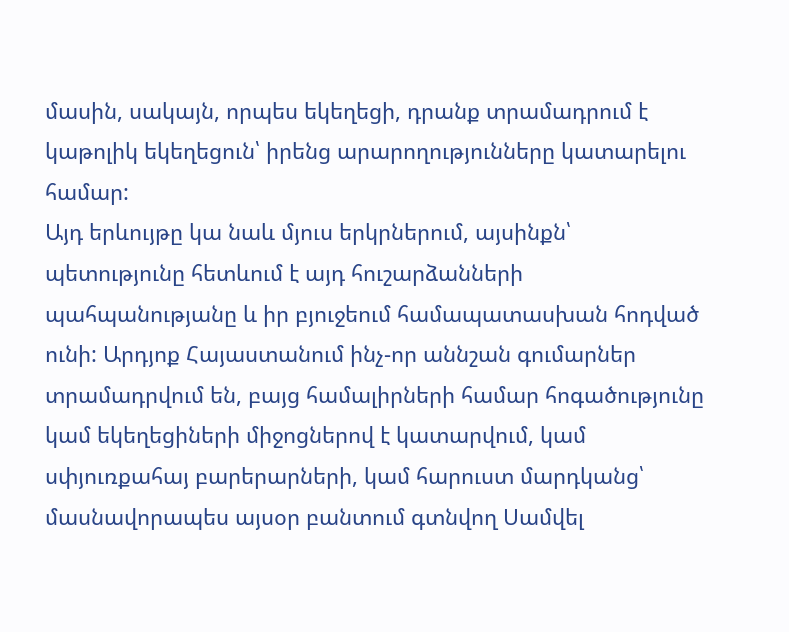մասին, սակայն, որպես եկեղեցի, դրանք տրամադրում է կաթոլիկ եկեղեցուն՝ իրենց արարողությունները կատարելու համար:
Այդ երևույթը կա նաև մյուս երկրներում, այսինքն՝ պետությունը հետևում է այդ հուշարձանների պահպանությանը և իր բյուջեում համապատասխան հոդված ունի: Արդյոք Հայաստանում ինչ-որ աննշան գումարներ տրամադրվում են, բայց համալիրների համար հոգածությունը կամ եկեղեցիների միջոցներով է կատարվում, կամ սփյուռքահայ բարերարների, կամ հարուստ մարդկանց՝ մասնավորապես այսօր բանտում գտնվող Սամվել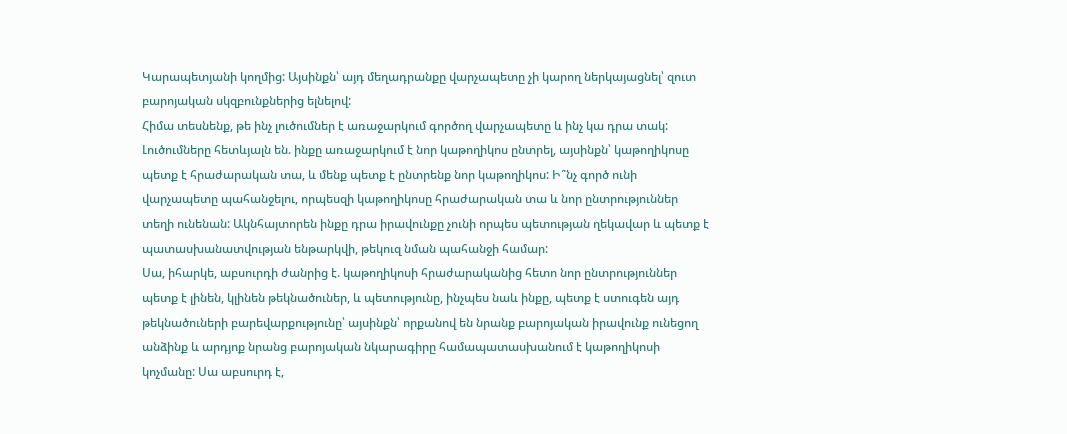Կարապետյանի կողմից: Այսինքն՝ այդ մեղադրանքը վարչապետը չի կարող ներկայացնել՝ զուտ բարոյական սկզբունքներից ելնելով:
Հիմա տեսնենք, թե ինչ լուծումներ է առաջարկում գործող վարչապետը և ինչ կա դրա տակ: Լուծումները հետևյալն են. ինքը առաջարկում է նոր կաթողիկոս ընտրել, այսինքն՝ կաթողիկոսը պետք է հրաժարական տա, և մենք պետք է ընտրենք նոր կաթողիկոս: Ի՞նչ գործ ունի վարչապետը պահանջելու, որպեսզի կաթողիկոսը հրաժարական տա և նոր ընտրություններ տեղի ունենան: Ակնհայտորեն ինքը դրա իրավունքը չունի որպես պետության ղեկավար և պետք է պատասխանատվության ենթարկվի, թեկուզ նման պահանջի համար:
Սա, իհարկե, աբսուրդի ժանրից է. կաթողիկոսի հրաժարականից հետո նոր ընտրություններ պետք է լինեն, կլինեն թեկնածուներ, և պետությունը, ինչպես նաև ինքը, պետք է ստուգեն այդ թեկնածուների բարեվարքությունը՝ այսինքն՝ որքանով են նրանք բարոյական իրավունք ունեցող անձինք և արդյոք նրանց բարոյական նկարագիրը համապատասխանում է կաթողիկոսի կոչմանը: Սա աբսուրդ է,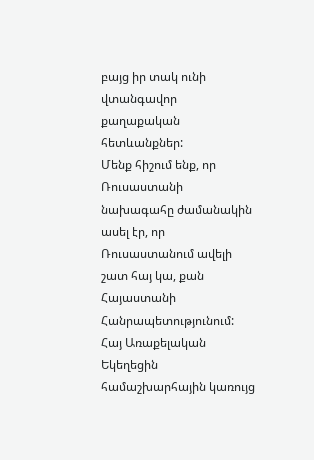բայց իր տակ ունի վտանգավոր քաղաքական հետևանքներ:
Մենք հիշում ենք, որ Ռուսաստանի նախագահը ժամանակին ասել էր, որ Ռուսաստանում ավելի շատ հայ կա, քան Հայաստանի Հանրապետությունում: Հայ Առաքելական Եկեղեցին համաշխարհային կառույց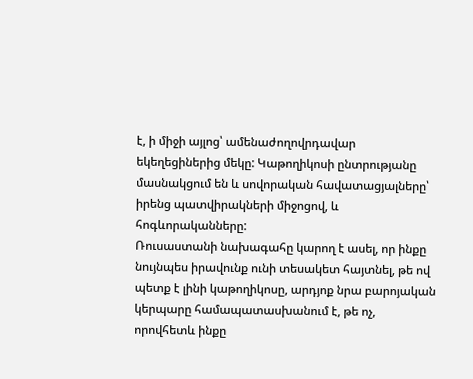է, ի միջի այլոց՝ ամենաժողովրդավար եկեղեցիներից մեկը: Կաթողիկոսի ընտրությանը մասնակցում են և սովորական հավատացյալները՝ իրենց պատվիրակների միջոցով, և հոգևորականները:
Ռուսաստանի նախագահը կարող է ասել, որ ինքը նույնպես իրավունք ունի տեսակետ հայտնել, թե ով պետք է լինի կաթողիկոսը, արդյոք նրա բարոյական կերպարը համապատասխանում է, թե ոչ, որովհետև ինքը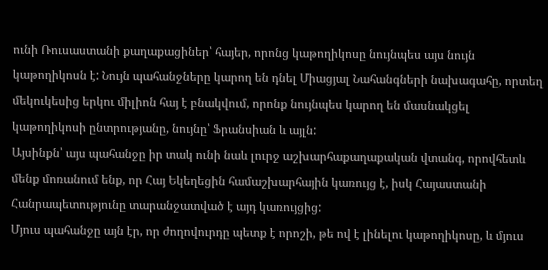ունի Ռուսաստանի քաղաքացիներ՝ հայեր, որոնց կաթողիկոսը նույնպես այս նույն կաթողիկոսն է: Նույն պահանջները կարող են դնել Միացյալ Նահանգների նախագահը, որտեղ մեկուկեսից երկու միլիոն հայ է բնակվում, որոնք նույնպես կարող են մասնակցել կաթողիկոսի ընտրությանը, նույնը՝ Ֆրանսիան և այլն:
Այսինքն՝ այս պահանջը իր տակ ունի նաև լուրջ աշխարհաքաղաքական վտանգ, որովհետև մենք մոռանում ենք, որ Հայ Եկեղեցին համաշխարհային կառույց է, իսկ Հայաստանի Հանրապետությունը տարանջատված է այդ կառույցից:
Մյուս պահանջը այն էր, որ ժողովուրդը պետք է որոշի, թե ով է լինելու կաթողիկոսը, և մյուս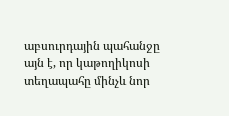աբսուրդային պահանջը այն է, որ կաթողիկոսի տեղապահը մինչև նոր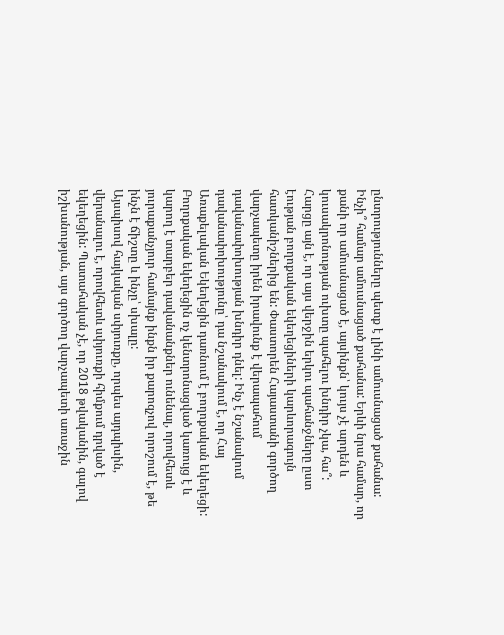ընտրությունները պետք է լինի ամուսնացած քահանա: Ինչի՞ համար ամուսնացած քահանա: Երևի նրա համար, որ քանի որ ամուսնացած է, այսինքն՝ կույս չէ արդեն և կուսակրոնության ուխտը պահելու խնդիր չկա, հա՞:
Հարցը այն է, որ այս վերջին երկու պահանջները ըստ էության բողոքական եկեղեցիների կարևորագույն հատկանիշներից են: Փաստորեն Հայաստանի գործող վարչապետը իրեն իրավունք է վերապահում դավանափոխության խնդիր դնել: Ինչ է նշանակում դավանափոխությունը՝ դա նշանակում է, որ Հայ Առաքելական Եկեղեցին դառնում է բողոքական եկեղեցի: Բողոքական եկեղեցին ոչ կենտրոնացված կառույց է և կարող է տարբեր դավանանքներ ունենալ, որովհետև յուրաքանչյուր համայնք ինքն իր քարոզչով որոշում է, թե ինչն է ճիշտը և ինչը՝ սխալը:
Այսպիսով հայկական սփյուռքը, որպես այդպիսին, վերանալու է, որովհետև սփյուռքի հիմքում դրված է եկեղեցին: Պատահական չէ, որ 2018 թվականին, գալով իշխանության, այս գործող վարչապետի առաջին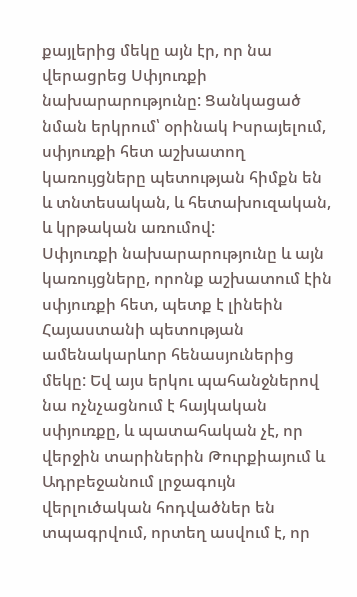քայլերից մեկը այն էր, որ նա վերացրեց Սփյուռքի նախարարությունը: Ցանկացած նման երկրում՝ օրինակ Իսրայելում, սփյուռքի հետ աշխատող կառույցները պետության հիմքն են և տնտեսական, և հետախուզական, և կրթական առումով:
Սփյուռքի նախարարությունը և այն կառույցները, որոնք աշխատում էին սփյուռքի հետ, պետք է լինեին Հայաստանի պետության ամենակարևոր հենասյուներից մեկը: Եվ այս երկու պահանջներով նա ոչնչացնում է հայկական սփյուռքը, և պատահական չէ, որ վերջին տարիներին Թուրքիայում և Ադրբեջանում լրջագույն վերլուծական հոդվածներ են տպագրվում, որտեղ ասվում է, որ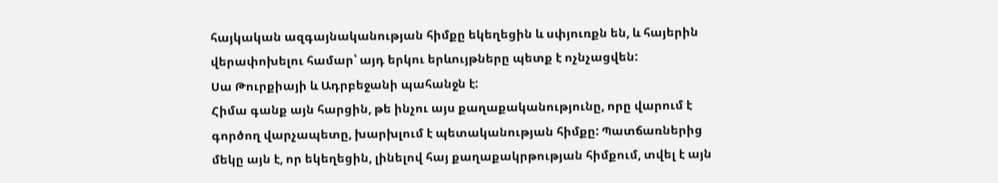հայկական ազգայնականության հիմքը եկեղեցին և սփյուռքն են, և հայերին վերափոխելու համար՝ այդ երկու երևույթները պետք է ոչնչացվեն:
Սա Թուրքիայի և Ադրբեջանի պահանջն է:
Հիմա գանք այն հարցին, թե ինչու այս քաղաքականությունը, որը վարում է գործող վարչապետը, խարխլում է պետականության հիմքը: Պատճառներից մեկը այն է, որ եկեղեցին, լինելով հայ քաղաքակրթության հիմքում, տվել է այն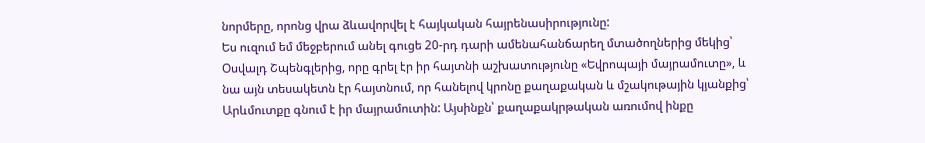նորմերը, որոնց վրա ձևավորվել է հայկական հայրենասիրությունը:
Ես ուզում եմ մեջբերում անել գուցե 20-րդ դարի ամենահանճարեղ մտածողներից մեկից՝ Օսվալդ Շպենգլերից, որը գրել էր իր հայտնի աշխատությունը «Եվրոպայի մայրամուտը», և նա այն տեսակետն էր հայտնում, որ հանելով կրոնը քաղաքական և մշակութային կյանքից՝ Արևմուտքը գնում է իր մայրամուտին: Այսինքն՝ քաղաքակրթական առումով ինքը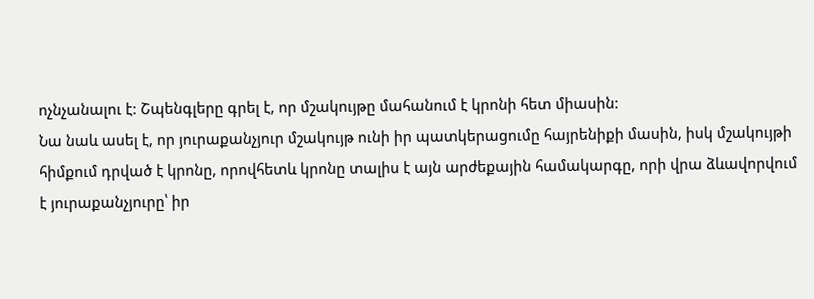ոչնչանալու է: Շպենգլերը գրել է, որ մշակույթը մահանում է կրոնի հետ միասին:
Նա նաև ասել է, որ յուրաքանչյուր մշակույթ ունի իր պատկերացումը հայրենիքի մասին, իսկ մշակույթի հիմքում դրված է կրոնը, որովհետև կրոնը տալիս է այն արժեքային համակարգը, որի վրա ձևավորվում է յուրաքանչյուրը՝ իր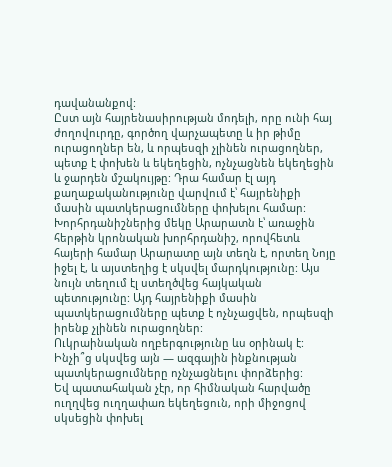դավանանքով:
Ըստ այն հայրենասիրության մոդելի, որը ունի հայ ժողովուրդը, գործող վարչապետը և իր թիմը ուրացողներ են, և որպեսզի չլինեն ուրացողներ, պետք է փոխեն և եկեղեցին, ոչնչացնեն եկեղեցին և ջարդեն մշակույթը: Դրա համար էլ այդ քաղաքականությունը վարվում է՝ հայրենիքի մասին պատկերացումները փոխելու համար:
Խորհրդանիշներից մեկը Արարատն է՝ առաջին հերթին կրոնական խորհրդանիշ, որովհետև հայերի համար Արարատը այն տեղն է, որտեղ Նոյը իջել է, և այստեղից է սկսվել մարդկությունը: Այս նույն տեղում էլ ստեղծվեց հայկական պետությունը: Այդ հայրենիքի մասին պատկերացումները պետք է ոչնչացվեն, որպեսզի իրենք չլինեն ուրացողներ:
Ուկրաինական ողբերգությունը ևս օրինակ է: Ինչի՞ց սկսվեց այն — ազգային ինքնության պատկերացումները ոչնչացնելու փորձերից:
Եվ պատահական չէր, որ հիմնական հարվածը ուղղվեց ուղղափառ եկեղեցուն, որի միջոցով սկսեցին փոխել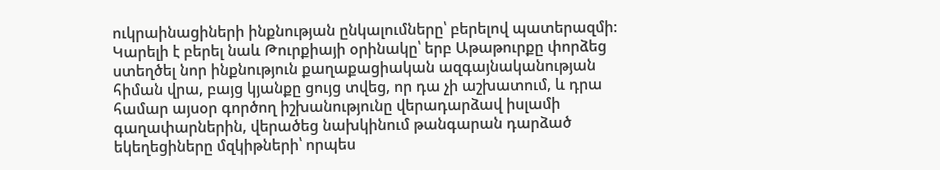ուկրաինացիների ինքնության ընկալումները՝ բերելով պատերազմի:
Կարելի է բերել նաև Թուրքիայի օրինակը՝ երբ Աթաթուրքը փորձեց ստեղծել նոր ինքնություն քաղաքացիական ազգայնականության հիման վրա, բայց կյանքը ցույց տվեց, որ դա չի աշխատում, և դրա համար այսօր գործող իշխանությունը վերադարձավ իսլամի գաղափարներին, վերածեց նախկինում թանգարան դարձած եկեղեցիները մզկիթների՝ որպես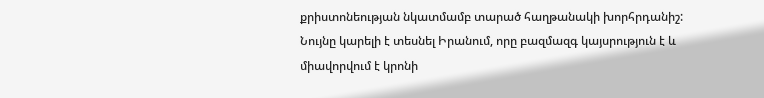քրիստոնեության նկատմամբ տարած հաղթանակի խորհրդանիշ:
Նույնը կարելի է տեսնել Իրանում, որը բազմազգ կայսրություն է և միավորվում է կրոնի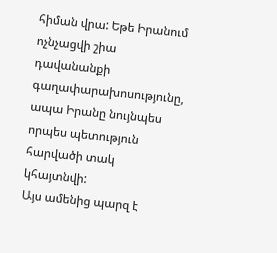հիման վրա: Եթե Իրանում ոչնչացվի շիա դավանանքի գաղափարախոսությունը, ապա Իրանը նույնպես որպես պետություն հարվածի տակ կհայտնվի:
Այս ամենից պարզ է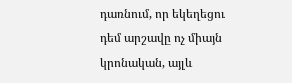դառնում, որ եկեղեցու դեմ արշավը ոչ միայն կրոնական, այլև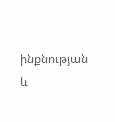ինքնության և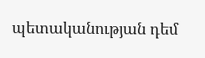պետականության դեմ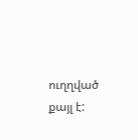ուղղված քայլ է: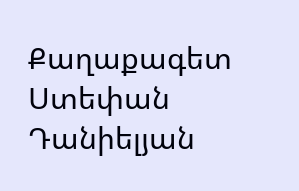Քաղաքագետ Ստեփան Դանիելյան